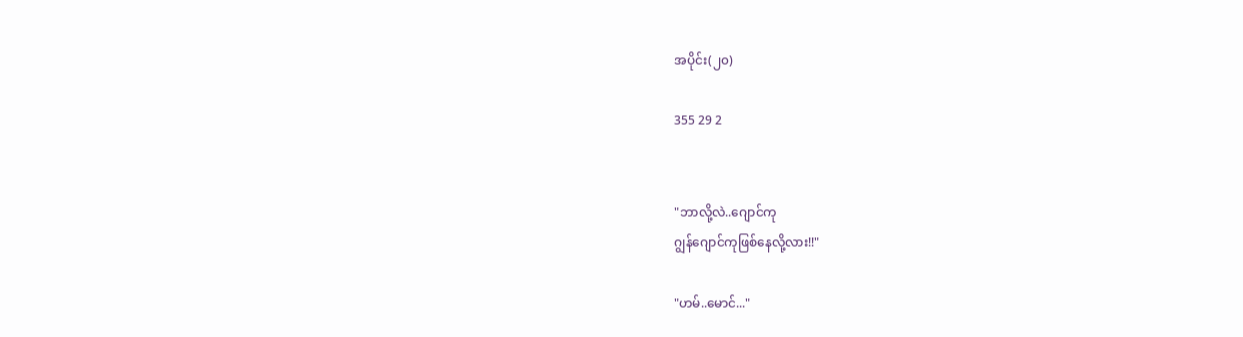အပိုင်း(၂၀)

355 29 2


"ဘာလို့လဲ..ဂျောင်ကု
ဂျွန်ဂျောင်ကုဖြစ်နေလို့လား!!"

"ဟမ်..မောင်..."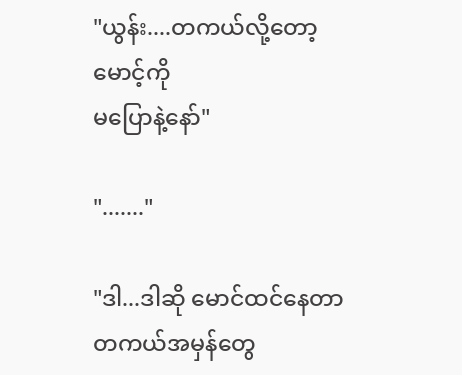"ယွန်း....တကယ်လို့တော့ မောင့်ကို
မပြောနဲ့နော်"

"......."

"ဒါ...ဒါဆို မောင်ထင်နေတာ
တကယ်အမှန်တွေ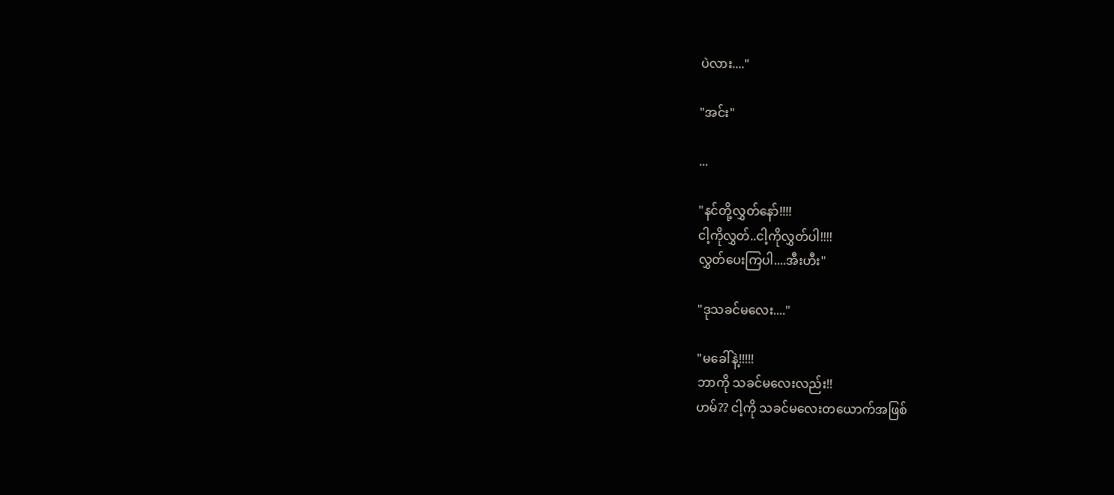ပဲလား...."

"အင်း"

...

"နင်တို့လွှတ်နော်!!!!
ငါ့ကိုလွှတ်..ငါ့ကိုလွှတ်ပါ!!!!
လွှတ်ပေးကြပါ....အီးဟီး"

"ဒုသခင်မလေး...."

"မခေါ်နဲ့!!!!!
ဘာကို သခင်မလေးလည်း!!
ဟမ်?? ငါ့ကို သခင်မလေးတယောက်အဖြစ်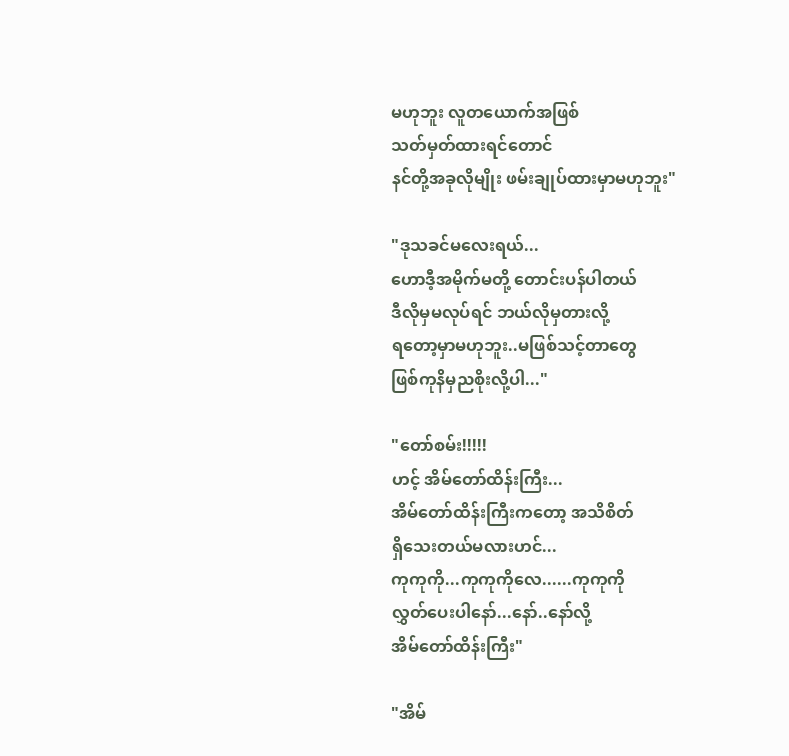မဟုဘူး လူတယောက်အဖြစ်
သတ်မှတ်ထားရင်တောင်
နင်တို့အခုလိုမျိုး ဖမ်းချုပ်ထားမှာမဟုဘူး"

"ဒုသခင်မလေးရယ်...
ဟောဒီ့အမိုက်မတို့ တောင်းပန်ပါတယ်
ဒီလိုမှမလုပ်ရင် ဘယ်လိုမှတားလို့
ရတော့မှာမဟုဘူး..မဖြစ်သင့်တာတွေ
ဖြစ်ကုနိမှညစိုးလို့ပါ..."

"တော်စမ်း!!!!!
ဟင့် အိမ်တော်ထိန်းကြီး...
အိမ်တော်ထိန်းကြီးကတော့ အသိစိတ်
ရှိသေးတယ်မလားဟင်...
ကုကုကို...ကုကုကိုလေ......ကုကုကို
လွှတ်ပေးပါနော်...နော်..နော်လို့
အိမ်တော်ထိန်းကြီး"

"အိမ်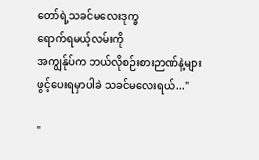တော်ရဲ့သခင်မလေးဒုက္ခ
ရောက်ရမယ့်လမ်းကို
အကျွန်ုပ်က ဘယ်လိုစဉ်းစားဉာဏ်နဲ့များ
ဖွင့်ပေးရမှာပါခဲ သခင်မလေးရယ်..."

"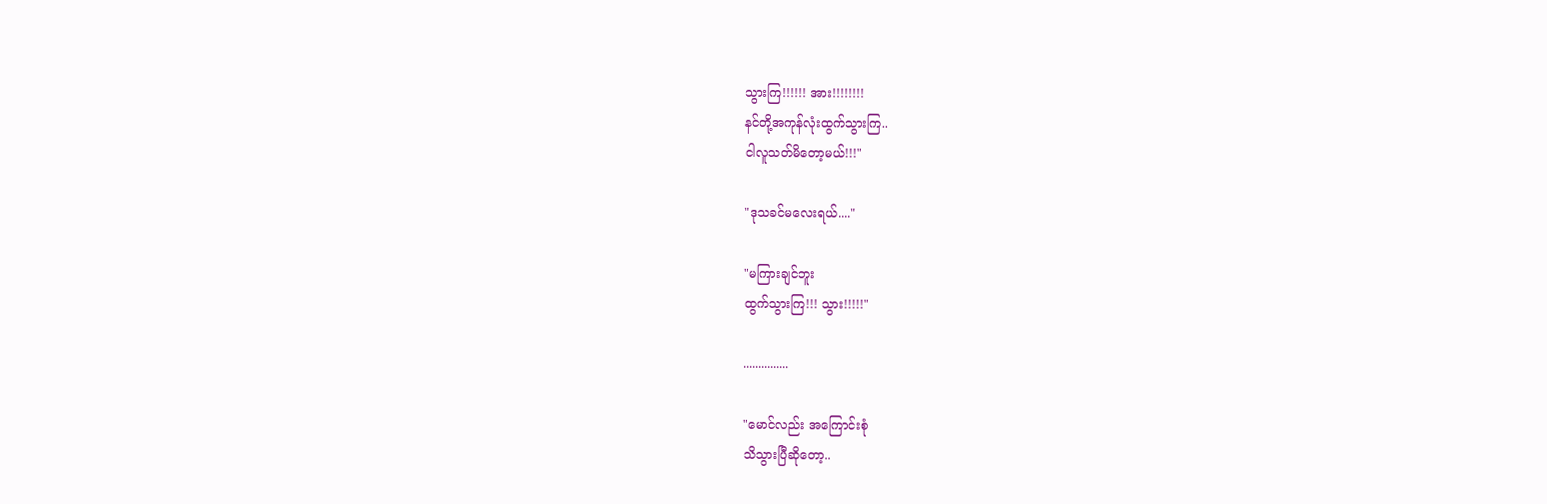သွားကြ!!!!!! အား!!!!!!!!
နင်တို့အကုန်လုံးထွက်သွားကြ..
ငါလူသတ်မိတော့မယ်!!!"

"ဒုသခင်မလေးရယ်...."

"မကြားချင်ဘူး
ထွက်သွားကြ!!! သွား!!!!!"

...............

"မောင်လည်း အကြောင်းစုံ
သိသွားပြီဆိုတော့..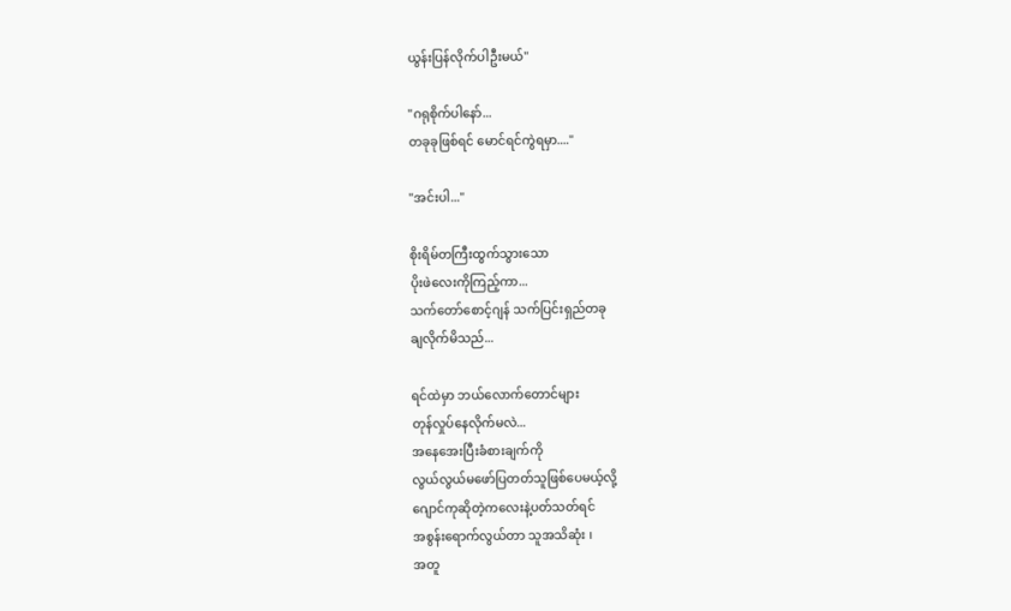ယွန်းပြန်လိုက်ပါဦးမယ်"

"ဂရုစိုက်ပါနော်...
တခုခုဖြစ်ရင် မောင်ရင်ကွဲရမှာ...."

"အင်းပါ..."

စိုးရိမ်တကြီးထွက်သွားသော
ပိုးဖဲလေးကိုကြည့်ကာ...
သက်တော်စောင့်ဂျန် သက်ပြင်းရှည်တခု
ချလိုက်မိသည်...

ရင်ထဲမှာ ဘယ်လောက်တောင်များ
တုန်လှုပ်နေလိုက်မလဲ...
အနေအေးပြီးခံစားချက်ကို
လွယ်လွယ်မဖော်ပြတတ်သူဖြစ်ပေမယ့်လို့
ဂျောင်ကုဆိုတဲ့ကလေးနဲ့ပတ်သတ်ရင်
အစွန်းရောက်လွယ်တာ သူအသိဆုံး ၊
အတူ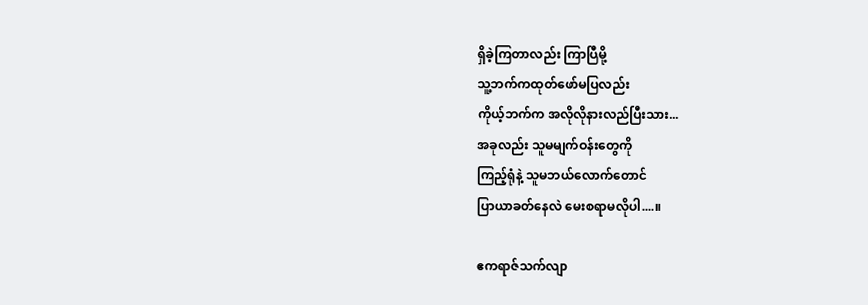ရှိခဲ့ကြတာလည်း ကြာပြီမို့
သူ့ဘက်ကထုတ်ဖော်မပြလည်း
ကိုယ့်ဘက်က အလိုလိုနားလည်ပြီးသား...
အခုလည်း သူမမျက်ဝန်းတွေကို
ကြည့်ရုံနဲ့ သူမဘယ်လောက်တောင်
ပြာယာခတ်နေလဲ မေးစရာမလိုပါ....။

ဧကရာဇ်သက်လျာ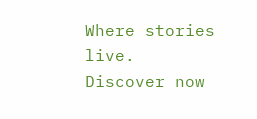Where stories live. Discover now